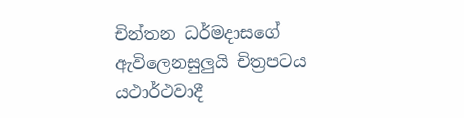චින්තන ධර්මදාසගේ ඇවිලෙනසුලුයි චිත්‍රපටය යථාර්ථවාදී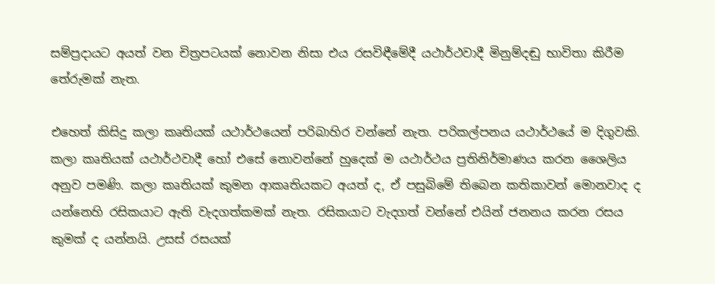සම්ප්‍රදායට අයත් වන චිත්‍රපටයක් නොවන නිසා එය රසවිඳීමේදී යථාර්ථවාදී මිනුම්දඬු භාවිතා කිරීම තේරුමක් නැත.

එහෙත් කිසිදු කලා කෘතියක් යථාර්ථයෙන් පරිබාහිර වන්නේ නැත. පරිකල්පනය යථාර්ථයේ ම දිගුවකි. කලා කෘතියක් යථාර්ථවාදී හෝ එසේ නොවන්නේ හුදෙක් ම යථාර්ථය ප්‍රතිනිර්මාණය කරන ශෛලිය අනුව පමණි. කලා කෘතියක් කුමන ආකෘතියකට අයත් ද, ඒ පසුබිමේ තිබෙන කතිකාවන් මොනවාද ද යන්නෙහි රසිකයාට ඇති වැදගත්කමක් නැත. රසිකයාට වැදගත් වන්නේ එයින් ජනනය කරන රසය කුමක් ද යන්නයි. උසස් රසයක්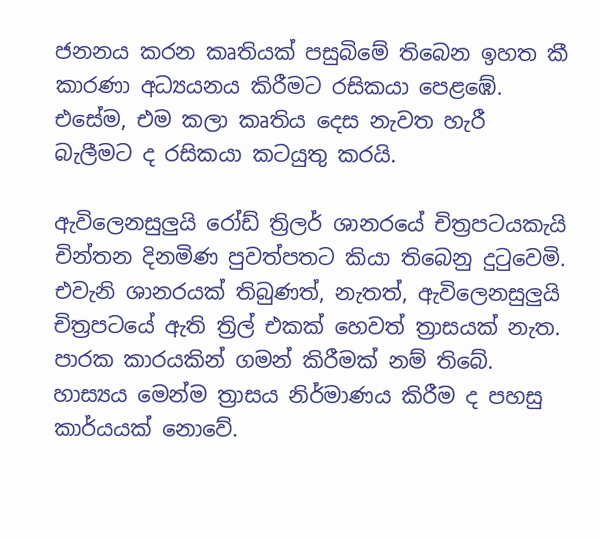ජනනය කරන කෘතියක් පසුබිමේ තිබෙන ඉහත කී කාරණා අධ්‍යයනය කිරීමට රසිකයා පෙළඹේ. එසේම, එම කලා කෘතිය දෙස නැවත හැරී බැලීමට ද රසිකයා කටයුතු කරයි.

ඇවිලෙනසුලුයි රෝඩ් ත්‍රිලර් ශානරයේ චිත්‍රපටයකැයි චින්තන දිනමිණ පුවත්පතට කියා තිබෙනු දුටුවෙමි. එවැනි ශානරයක් තිබුණත්, නැතත්, ඇවිලෙනසුලුයි චිත්‍රපටයේ ඇති ත්‍රිල් එකක් හෙවත් ත්‍රාසයක් නැත. පාරක කාරයකින් ගමන් කිරීමක් නම් තිබේ. හාස්‍යය මෙන්ම ත්‍රාසය නිර්මාණය කිරීම ද පහසු කාර්යයක් නොවේ.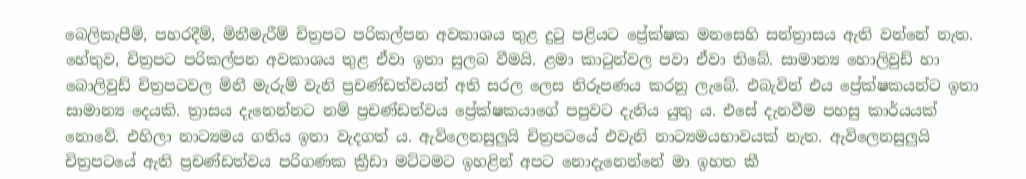බෙලිකැපීම්, පහරදීම්, මිනීමැරීම් චිත්‍රපට පරිකල්පන අවකාශය තුළ දුටු පළියට ප්‍රේක්ෂක මනසෙහි සන්ත්‍රාසය ඇති වන්නේ නැත. හේතුව, චිත්‍රපට පරිකල්පන අවකාශය තුළ ඒවා ඉතා සුලබ වීමයි. ළමා කාටුන්වල පවා ඒවා තිබේ. සාමාන්‍ය හොලිවුඩ් හා බොලිවුඩ් චිත්‍රපටවල මිනී මැරුම් වැනි ප්‍රචණ්ඩත්වයන් අති සරල ලෙස නිරූපණය කරනු ලැබේ. එබැවින් එය ප්‍රේක්ෂකයන්ට ඉතා සාමාන්‍ය දෙයකි. ත්‍රාසය දැනෙන්නට නම් ප්‍රචණ්ඩත්වය ප්‍රේක්ෂකයාගේ පපුවට දැනිය යුතු ය. එසේ දැනවීම පහසු කාර්යයක් නොවේ. එහිලා නාට්‍යමය ගතිය ඉතා වැදගත් ය. ඇවිලෙනසුලුයි චිත්‍රපටයේ එවැනි නාට්‍යමයභාවයක් නැත. ඇවිලෙනසුලුයි චිත්‍රපටයේ ඇති ප්‍රචණ්ඩත්වය පරිගණක ක්‍රීඩා මට්ටමට ඉහළින් අපට නොදැනෙන්නේ මා ඉහත කී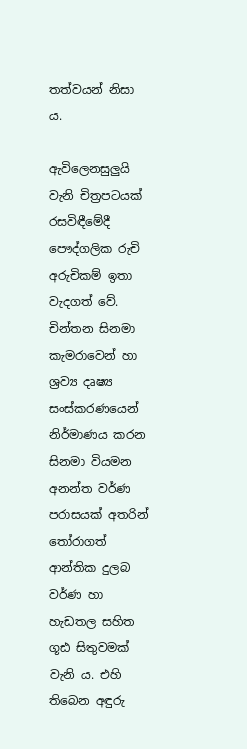තත්වයන් නිසා ය.

ඇවිලෙනසුලුයි වැනි චිත්‍රපටයක් රසවිඳීමේදී පෞද්ගලික රුචි අරුචිකම් ඉතා වැදගත් වේ. චින්තන සිනමා කැමරාවෙන් හා ශ්‍රව්‍ය දෘෂ්‍ය සංස්කරණයෙන් නිර්මාණය කරන සිනමා වියමන අනන්ත වර්ණ පරාසයක් අතරින් තෝරාගත් ආන්තික දුලබ වර්ණ හා හැඩතල සහිත ගූඪ සිතුවමක් වැනි ය. එහි තිබෙන අඳුරු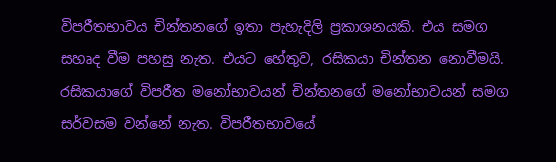විපරීතභාවය චින්තනගේ ඉතා පැහැදිලි ප්‍රකාශනයකි. එය සමග සහෘද වීම පහසු නැත. එයට හේතුව, රසිකයා චින්තන නොවීමයි. රසිකයාගේ විපරීත මනෝභාවයන් චින්තනගේ මනෝභාවයන් සමග සර්වසම වන්නේ නැත. විපරීතභාවයේ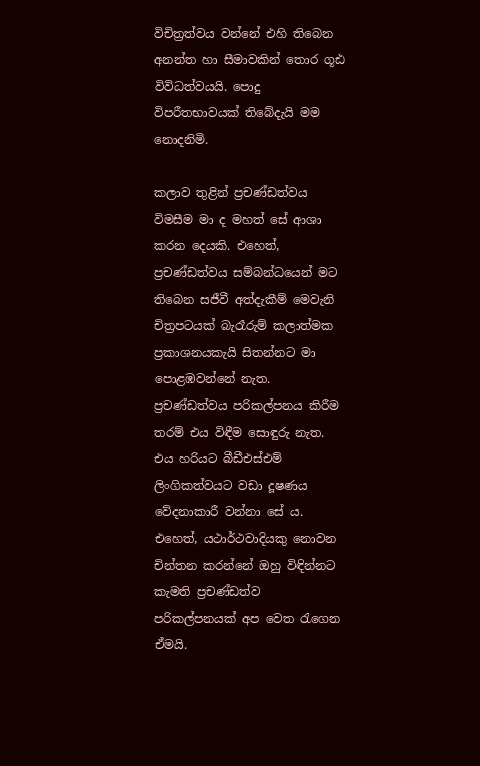විචිත්‍රත්වය වන්නේ එහි තිබෙන අනන්ත හා සීමාවකින් තොර ගූඪ විවිධත්වයයි. පොදු විපරීතභාවයක් තිබේදැයි මම නොදනිමි.

කලාව තුළින් ප්‍රචණ්ඩත්වය විමසීම මා ද මහත් සේ ආශා කරන දෙයකි. එහෙත්, ප්‍රචණ්ඩත්වය සම්බන්ධයෙන් මට තිබෙන සජීවී අත්දැකීම් මෙවැනි චිත්‍රපටයක් බැරෑරුම් කලාත්මක ප්‍රකාශනයකැයි සිතන්නට මා පොළඹවන්නේ නැත. ප්‍රචණ්ඩත්වය පරිකල්පනය කිරීම තරම් එය විඳීම සොඳුරු නැත. එය හරියට බීඩීඑස්එම් ලිංගිකත්වයට වඩා දූෂණය වේදනාකාරී වන්නා සේ ය. එහෙත්, යථාර්ථවාදියකු නොවන චින්තන කරන්නේ ඔහු විඳින්නට කැමති ප්‍රචණ්ඩත්ව පරිකල්පනයක් අප වෙත රැගෙන ඒමයි.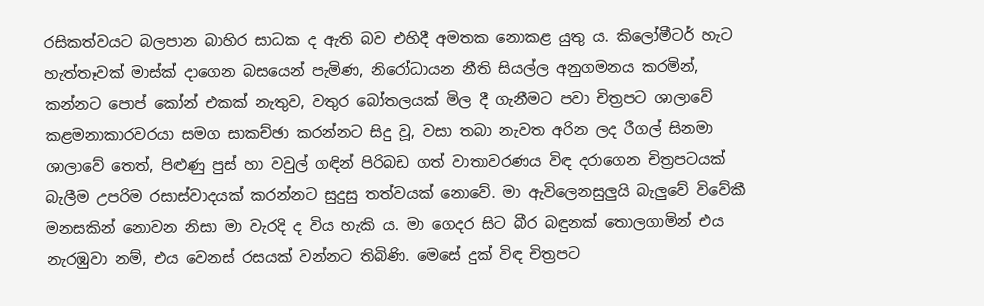රසිකත්වයට බලපාන බාහිර සාධක ද ඇති බව එහිදී අමතක නොකළ යුතු ය. කිලෝමීටර් හැට හැත්තෑවක් මාස්ක් දාගෙන බසයෙන් පැමිණ, නිරෝධායන නීති සියල්ල අනුගමනය කරමින්, කන්නට පොප් කෝන් එකක් නැතුව, වතුර බෝතලයක් මිල දී ගැනීමට පවා චිත්‍රපට ශාලාවේ කළමනාකාරවරයා සමග සාකච්ඡා කරන්නට සිදු වූ, වසා තබා නැවත අරින ලද රීගල් සිනමා ශාලාවේ තෙත්, පිළුණු පුස් හා වවුල් ගඳින් පිරිබඩ ගත් වාතාවරණය විඳ දරාගෙන චිත්‍රපටයක් බැලීම උපරිම රසාස්වාදයක් කරන්නට සුදුසු තත්වයක් නොවේ. මා ඇවිලෙනසුලුයි බැලුවේ විවේකී මනසකින් නොවන නිසා මා වැරදි ද විය හැකි ය. මා ගෙදර සිට බීර බඳුනක් තොලගාමින් එය නැරඹුවා නම්, එය වෙනස් රසයක් වන්නට තිබිණි. මෙසේ දුක් විඳ චිත්‍රපට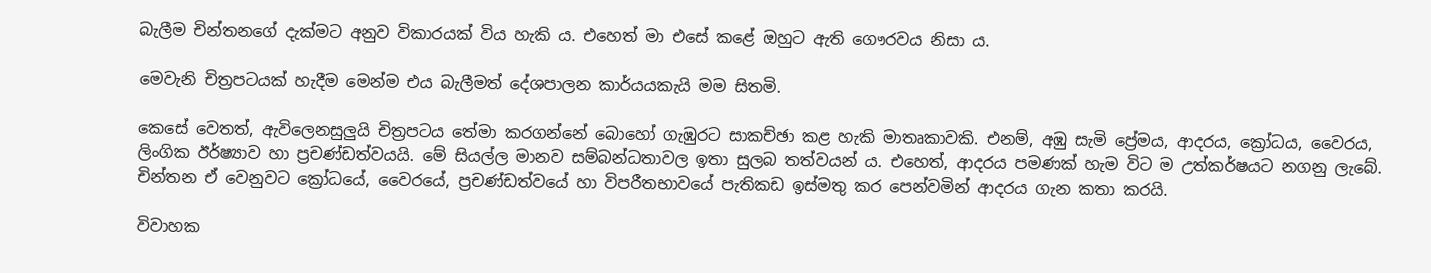බැලීම චින්තනගේ දැක්මට අනුව විකාරයක් විය හැකි ය. එහෙත් මා එසේ කළේ ඔහුට ඇති ගෞරවය නිසා ය.

මෙවැනි චිත්‍රපටයක් හැදීම මෙන්ම එය බැලීමත් දේශපාලන කාර්යයකැයි මම සිතමි.

කෙසේ වෙතත්, ඇවිලෙනසුලුයි චිත්‍රපටය තේමා කරගන්නේ බොහෝ ගැඹුරට සාකච්ඡා කළ හැකි මාතෘකාවකි. එනම්, අඹු සැමි ප්‍රේමය, ආදරය, ක්‍රෝධය, වෛරය, ලිංගික ඊර්ෂ්‍යාව හා ප්‍රචණ්ඩත්වයයි. මේ සියල්ල මානව සම්බන්ධතාවල ඉතා සුලබ තත්වයන් ය. එහෙත්, ආදරය පමණක් හැම විට ම උත්කර්ෂයට නගනු ලැබේ. චින්තන ඒ වෙනුවට ක්‍රෝධයේ, වෛරයේ, ප්‍රචණ්ඩත්වයේ හා විපරීතභාවයේ පැතිකඩ ඉස්මතු කර පෙන්වමින් ආදරය ගැන කතා කරයි.

විවාහක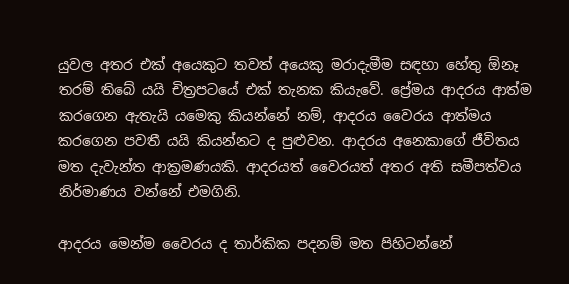යුවල අතර එක් අයෙකුට තවත් අයෙකු මරාදැමීම සඳහා හේතු ඕනෑ තරම් තිබේ යයි චිත්‍රපටයේ එක් තැනක කියැවේ. ප්‍රේමය ආදරය ආත්ම කරගෙන ඇතැයි යමෙකු කියන්නේ නම්, ආදරය වෛරය ආත්මය කරගෙන පවතී යයි කියන්නට ද පුළුවන. ආදරය අනෙකාගේ ජීවිතය මත දැවැන්ත ආක්‍රමණයකි. ආදරයත් වෛරයත් අතර අති සමීපත්වය නිර්මාණය වන්නේ එමගිනි.

ආදරය මෙන්ම වෛරය ද තාර්කික පදනම් මත පිහිටන්නේ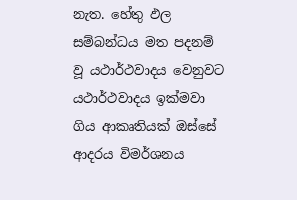නැත. හේතු ඵල සම්බන්ධය මත පදනම් වූ යථාර්ථවාදය වෙනුවට යථාර්ථවාදය ඉක්මවා ගිය ආකෘතියක් ඔස්සේ ආදරය විමර්ශනය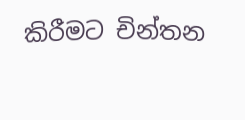කිරීමට චින්තන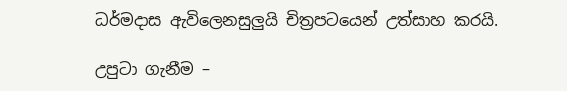ධර්මදාස ඇවිලෙනසුලුයි චිත්‍රපටයෙන් උත්සාහ කරයි.

උපුටා ගැනීම –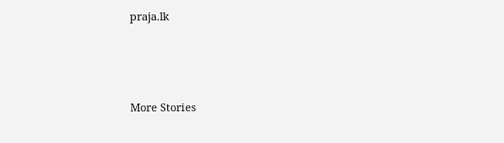praja.lk



More Stories